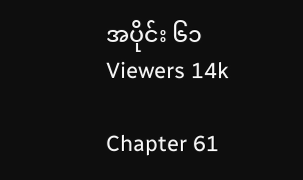အပိုင်း ၆၁
Viewers 14k

Chapter 61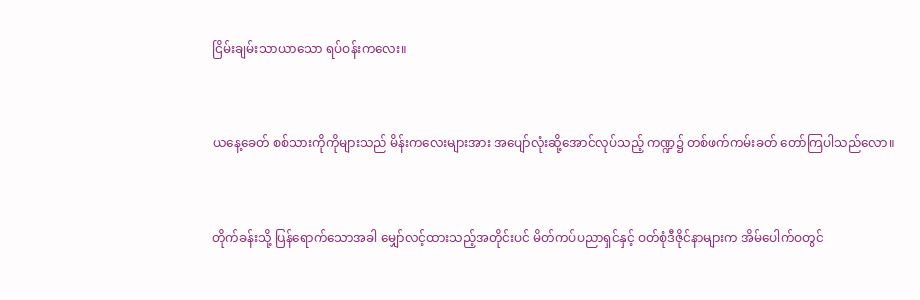ငြိမ်းချမ်းသာယာသော ရပ်ဝန်းကလေး။


ယနေ့ခေတ် စစ်သားကိုကိုများသည် မိန်းကလေးများအား အပျော်လုံးဆို့အောင်လုပ်သည့် ကဏ္ဍ၌ တစ်ဖက်ကမ်းခတ် တော်ကြပါသည်လော။


တိုက်ခန်းသို့ ပြန်ရောက်သောအခါ မျှော်လင့်ထားသည့်အတိုင်းပင် မိတ်ကပ်ပညာရှင်နှင့် ဝတ်စုံဒီဇိုင်နာများက အိမ်ပေါက်ဝတွင်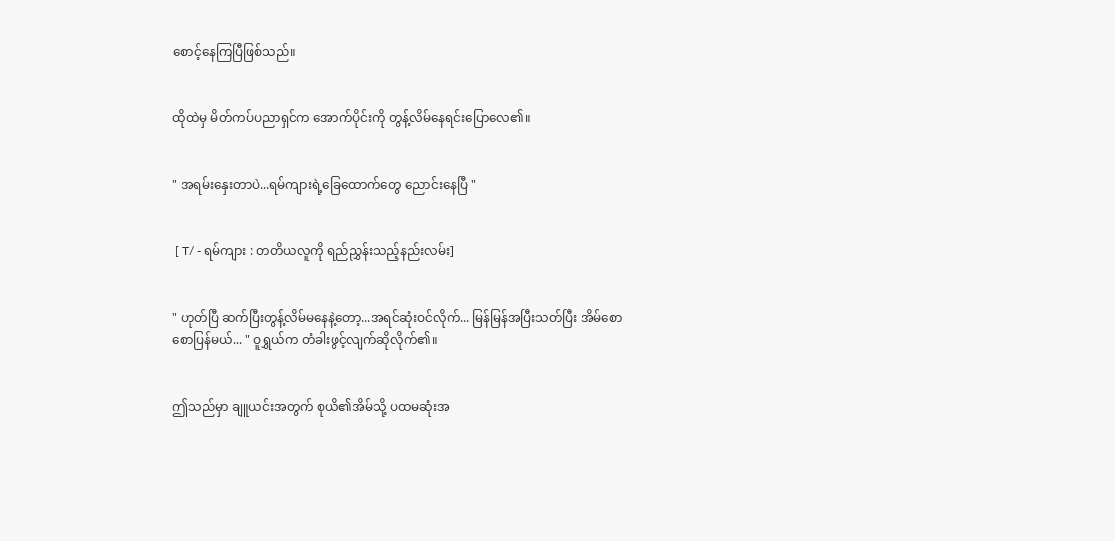စောင့်နေကြပြီဖြစ်သည်။


ထိုထဲမှ မိတ်ကပ်ပညာရှင်က အောက်ပိုင်းကို တွန့်လိမ်နေရင်းပြောလေ၏။


" အရမ်းနှေးတာပဲ...ရမ်ကျားရဲ့ခြေထောက်တွေ ညောင်းနေပြီ "


 [ T/ - ရမ်ကျား : တတိယလူကို ရည်ညွှန်းသည့်နည်းလမ်း]


" ဟုတ်ပြီ ဆက်ပြီးတွန့်လိမ်မနေနဲ့တော့...အရင်ဆုံးဝင်လိုက်... မြန်မြန်အပြီးသတ်ပြီး အိမ်စောစောပြန်မယ်... " ဝူရွှယ်က တံခါးဖွင့်လျက်ဆိုလိုက်၏။


ဤသည်မှာ ချူယင်းအတွက် စုယိ၏အိမ်သို့ ပထမဆုံးအ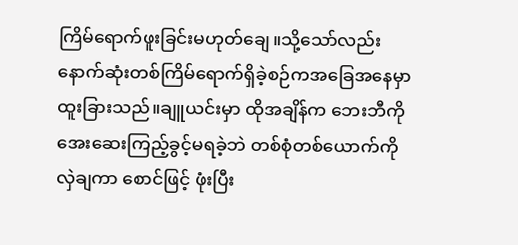ကြိမ်ရောက်ဖူးခြင်းမဟုတ်ချေ။သို့သော်လည်းနောက်ဆုံးတစ်ကြိမ်ရောက်ရှိခဲ့စဉ်ကအခြေအနေမှာ ထူးခြားသည်။ချူယင်းမှာ ထိုအချိန်က ဘေးဘီကိုအေးဆေးကြည့်ခွင့်မရခဲ့ဘဲ တစ်စုံတစ်ယောက်ကိုလှဲချကာ စောင်ဖြင့် ဖုံးပြီး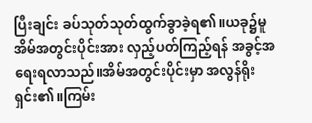ပြီးချင်း ခပ်သုတ်သုတ်ထွက်ခွာခဲ့ရ၏။ယခု၌မူ အိမ်အတွင်းပိုင်းအား လှည့်ပတ်ကြည့်ရန် အခွင့်အရေးရလာသည်။အိမ်အတွင်းပိုင်းမှာ အလွန်ရိုးရှင်း၏။ကြမ်း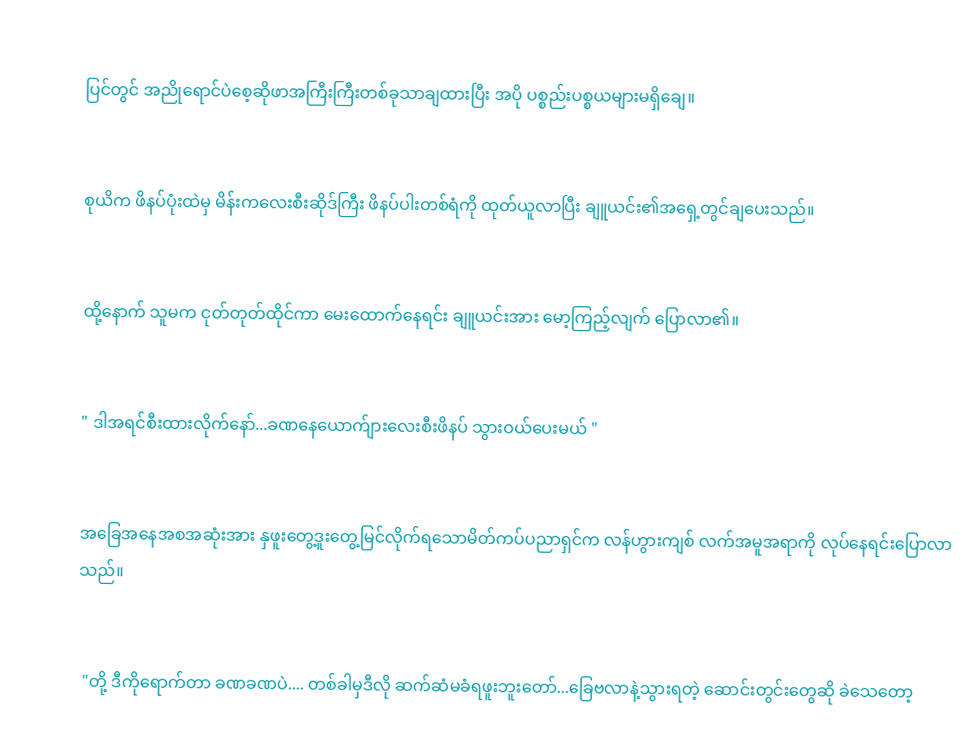ပြင်တွင် အညိုရောင်ပဲစေ့ဆိုဖာအကြီးကြီးတစ်ခုသာချထားပြီး အပို ပစ္စည်းပစ္စယများမရှိချေ။


စုယိက ဖိနပ်ပုံးထဲမှ မိန်းကလေးစီးဆိုဒ်ကြီး ဖိနပ်ပါးတစ်ရံကို ထုတ်ယူလာပြီး ချူယင်း၏အရှေ့တွင်ချပေးသည်။


ထို့နောက် သူမက ငုတ်တုတ်ထိုင်ကာ မေးထောက်နေရင်း ချူယင်းအား မော့ကြည့်လျက် ပြောလာ၏။


" ဒါအရင်စီးထားလိုက်နော်...ခဏနေယောက်ျားလေးစီးဖိနပ် သွားဝယ်ပေးမယ် "


အခြေအနေအစအဆုံးအား နှဖူးတွေ့ဒူးတွေ့မြင်လိုက်ရသောမိတ်ကပ်ပညာရှင်က လန်ဟွားကျစ် လက်အမူအရာကို လုပ်နေရင်းပြောလာသည်။


 "တို့ ဒီကိုရောက်တာ ခဏခဏပဲ.... တစ်ခါမှဒီလို ဆက်ဆံမခံရဖူးဘူးတော်...ခြေဗလာနဲ့သွားရတဲ့ ဆောင်းတွင်းတွေဆို ခဲသေတော့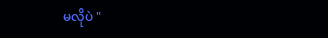မလိုပဲ "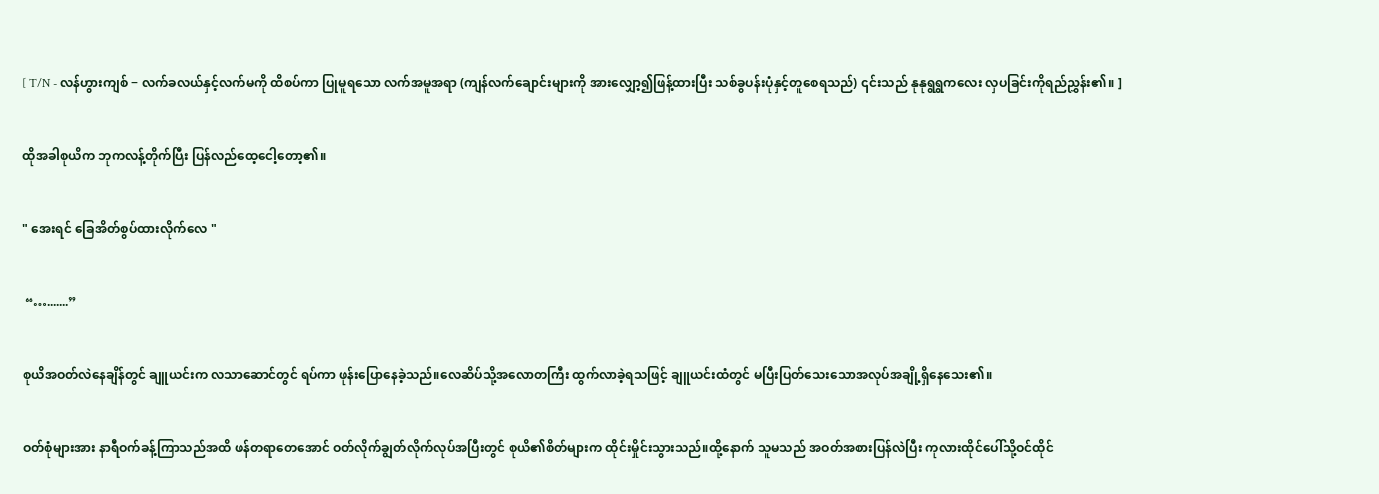[ T/N - လန်ဟွားကျစ် − လက်ခလယ်နှင့်လက်မကို ထိစပ်ကာ ပြုမူရသော လက်အမူအရာ (ကျန်လက်ချောင်းများကို အားလျှော့၍ဖြန့်ထားပြီး သစ်ခွပန်းပုံနှင့်တူစေရသည်) ၎င်းသည် နုနုရွရွကလေး လှပခြင်းကိုရည်ညွှန်း၏။ ]


ထိုအခါစုယိက ဘုကလန့်တိုက်ပြီး ပြန်လည်ထေ့ငေါ့တော့၏။


" အေးရင် ခြေအိတ်စွပ်ထားလိုက်လေ "


 “….......”


စုယိအဝတ်လဲနေချိန်တွင် ချူယင်းက လသာဆောင်တွင် ရပ်ကာ ဖုန်းပြောနေခဲ့သည်။လေဆိပ်သို့အလောတကြီး ထွက်လာခဲ့ရသဖြင့် ချူယင်းထံတွင် မပြီးပြတ်သေးသောအလုပ်အချို့ရှိနေသေး၏။


ဝတ်စုံများအား နာရီဝက်ခန့်ကြာသည်အထိ ဖန်တရာတေအောင် ဝတ်လိုက်ချွတ်လိုက်လုပ်အပြီးတွင် စုယိ၏စိတ်များက ထိုင်းမှိုင်းသွားသည်။ထို့နောက် သူမသည် အဝတ်အစားပြန်လဲပြီး ကုလားထိုင်ပေါ်သို့ဝင်ထိုင်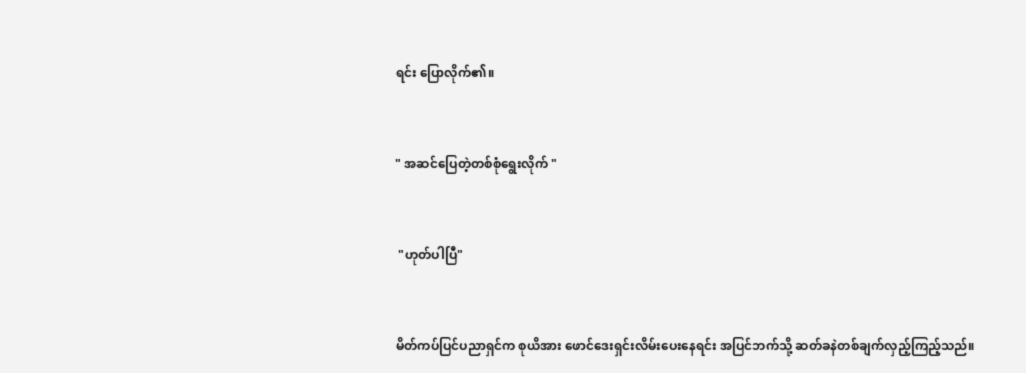ရင်း ပြောလိုက်၏။


" အဆင်ပြေတဲ့တစ်စုံရွေးလိုက် "


 "ဟုတ်ပါပြီ"


မိတ်ကပ်ပြင်ပညာရှင်က စုယိအား ဖောင်ဒေးရှင်းလိမ်းပေးနေရင်း အပြင်ဘက်သို့ ဆတ်ခနဲတစ်ချက်လှည့်ကြည့်သည်။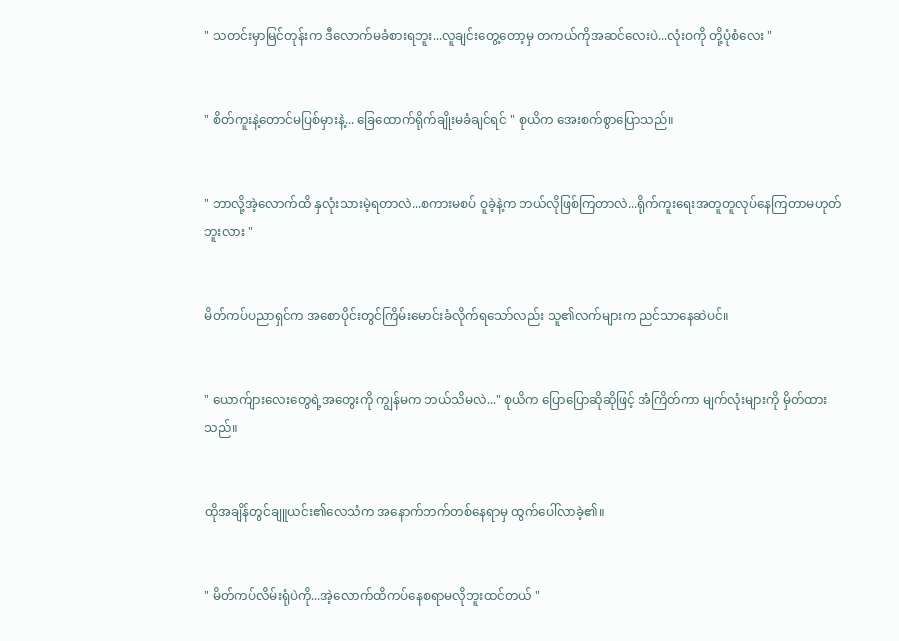" သတင်းမှာမြင်တုန်းက ဒီလောက်မခံစားရဘူး...လူချင်းတွေ့တော့မှ တကယ်ကိုအဆင်လေးပဲ...လုံးဝကို တို့ပုံစံလေး "


" စိတ်ကူးနဲ့တောင်မပြစ်မှားနဲ့... ခြေထောက်ရိုက်ချိုးမခံချင်ရင် " စုယိက အေးစက်စွာပြောသည်။


" ဘာလို့အဲ့လောက်ထိ နှလုံးသားမဲ့ရတာလဲ...စကားမစပ် ဝူခဲ့နဲ့က ဘယ်လိုဖြစ်ကြတာလဲ...ရိုက်ကူးရေးအတူတူလုပ်နေကြတာမဟုတ်ဘူးလား "


မိတ်ကပ်ပညာရှင်က အစောပိုင်းတွင်ကြိမ်းမောင်းခံလိုက်ရသော်လည်း သူ၏လက်များက ညင်သာနေဆဲပင်။


" ယောက်ျားလေးတွေရဲ့အတွေးကို ကျွန်မက ဘယ်သိမလဲ..." စုယိက ပြောပြောဆိုဆိုဖြင့် အံကြိတ်ကာ မျက်လုံးများကို မှိတ်ထားသည်။


ထိုအချိန်တွင်ချူယင်း၏‌လေသံက အနောက်ဘက်တစ်နေရာမှ ထွက်ပေါ်လာခဲ့၏။


" မိတ်ကပ်လိမ်းရုံပဲကို...အဲ့လောက်ထိကပ်နေစရာမလိုဘူးထင်တယ် "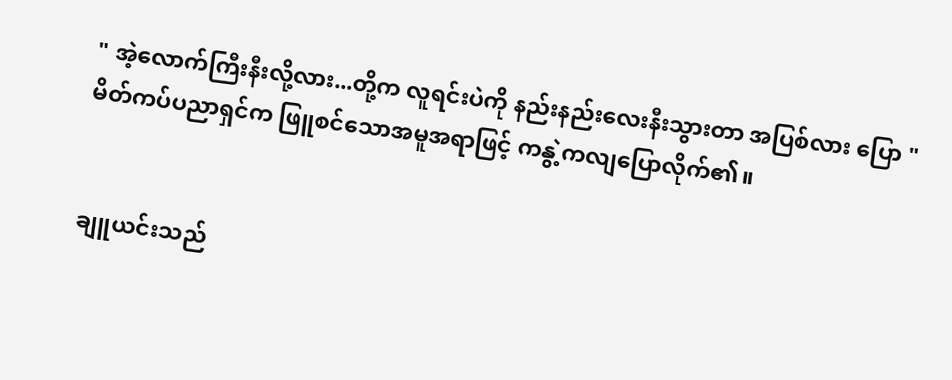" အဲ့လောက်ကြီးနီးလို့လား...တို့က လူရင်းပဲကို နည်းနည်းလေးနီးသွားတာ အပြစ်လား ပြော "မိတ်ကပ်ပညာရှင်က ဖြူစင်သောအမူအရာဖြင့် ကနွဲ့ကလျပြောလိုက်၏။


ချူယင်းသည်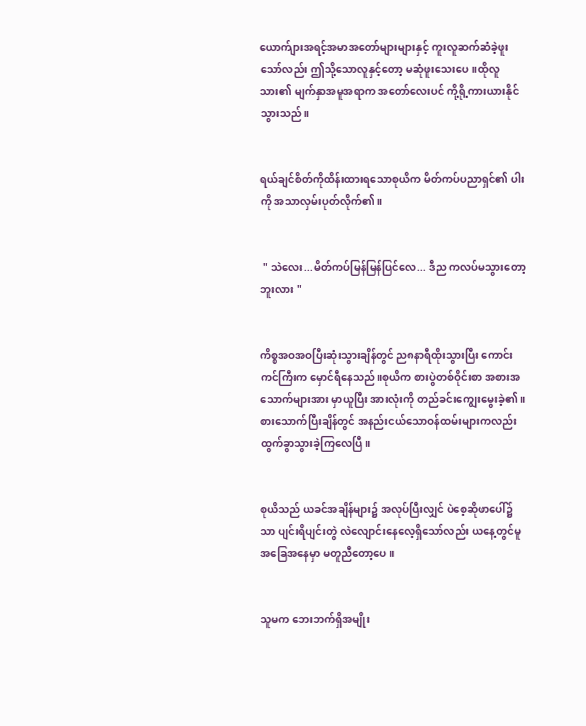ယောက်ျားအရင့်အမာအတော်များများနှင့် ကူးလူဆက်ဆံခဲ့ဖူးသော်လည်း ဤသို့သောလူနှင့်တော့ မဆုံဖူးသေးပေ။ထိုလူသား၏ မျက်နှာအမူအရာက အတော်လေးပင် ကို့ရို့ကားယားနိုင်သွားသည်။


ရယ်ချင်စိတ်ကိုထိန်းထားရသောစုယိက မိတ်ကပ်ပညာရှင်၏ ပါးကို အသာလှမ်းပုတ်လိုက်၏။


 " သဲလေး...မိတ်ကပ်မြန်မြန်ပြင်လေ... ဒီည ကလပ်မသွားတော့ဘူးလား "


ကိစ္စအဝအဝပြီးဆုံးသွားချိန်တွင် ည၈နာရီထိုးသွားပြီး ကောင်းကင်ကြီးက မှောင်ရီနေသည်။စုယိက စားပွဲတစ်ဝိုင်းစာ အစားအသောက်များအား မှာယူပြီး အားလုံးကို တည်ခင်းကျွေးမွေးခဲ့၏။စားသောက်ပြီးချိန်တွင် အနည်းငယ်သောဝန်ထမ်းများကလည်း ထွက်ခွာသွားခဲ့ကြလေပြီ။


စုယိသည် ယခင်အချိန်များ၌ အလုပ်ပြီးလျှင် ပဲစေ့ဆိုဖာပေါ်၌သာ ပျင်းရိပျင်းတွဲ လဲလျောင်းနေလေ့ရှိသော်လည်း ယနေ့တွင်မူ အခြေအနေမှာ မတူညီတော့ပေ။


သူမက ဘေးဘက်ရှိအမျိုး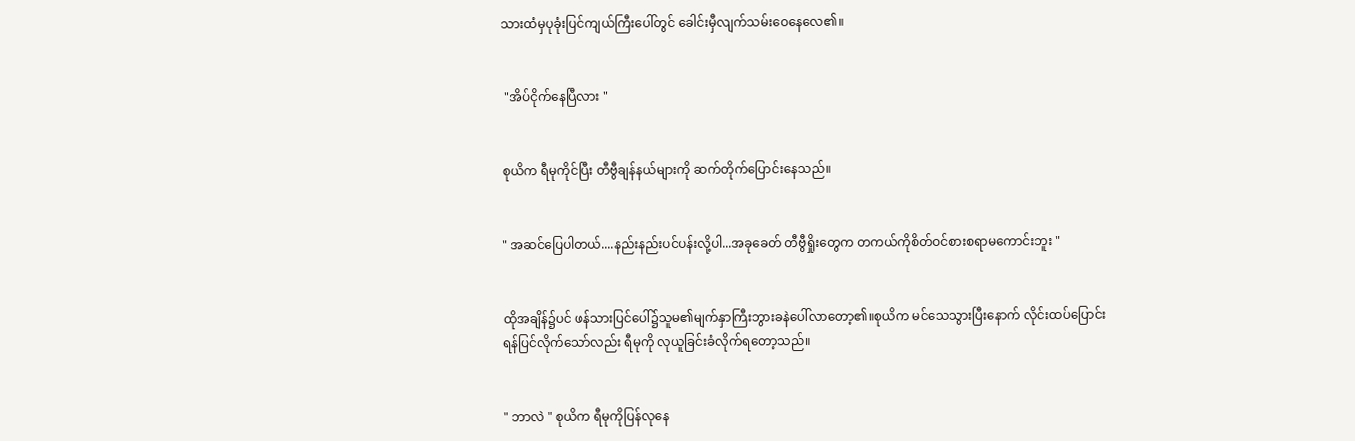သားထံမှပုခုံးပြင်ကျယ်ကြီးပေါ်တွင် ခေါင်းမှီလျက်သမ်းဝေနေလေ၏။


 "အိပ်ငိုက်နေပြီလား "


စုယိက ရီမုကိုင်ပြီး တီဗွီချန်နယ်များကို ဆက်တိုက်ပြောင်းနေသည်။


" အဆင်ပြေပါတယ်....နည်းနည်းပင်ပန်းလို့ပါ...အခုခေတ် တီဗွီရှိုးတွေက တကယ်ကိုစိတ်ဝင်စားစရာမကောင်းဘူး "


ထိုအချိန်၌ပင် ဖန်သားပြင်ပေါ်၌သူမ၏မျက်နှာကြီးဘွားခနဲပေါ်လာတော့၏။စုယိက မင်သေသွားပြီးနောက် လိုင်းထပ်ပြောင်းရန်ပြင်လိုက်သော်လည်း ရီမုကို လုယူခြင်းခံလိုက်ရတော့သည်။


" ဘာလဲ " စုယိက ရီမုကိုပြန်လုနေ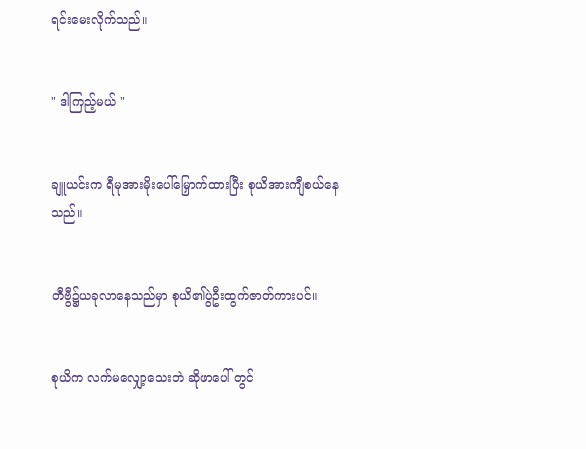ရင်းမေးလိုက်သည်။


" ဒါကြည့်မယ် "


ချူယင်းက ရီမုအားမိုးပေါ်မြှောက်ထားပြီး စုယိအားကျီစယ်နေသည်။


တီဗွီ၌ယခုလာနေသည်မှာ စုယိ၏ပွဲဦးထွက်ဇာတ်ကားပင်။


စုယိက လက်မလျှော့သေးဘဲ ဆိုဖာပေါ် တွင်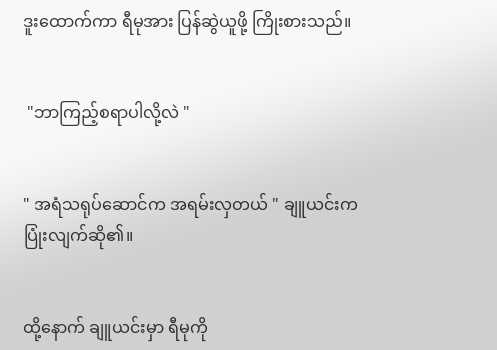ဒူးထောက်ကာ ရီမုအား ပြန်ဆွဲယူဖို့ ကြိုးစားသည်။


 "ဘာကြည့်စရာပါလို့လဲ "


" အရံသရုပ်ဆောင်က အရမ်းလှတယ် " ချူယင်းက ပြုံးလျက်ဆို၏။


ထို့နောက် ချူယင်းမှာ ရီမုကို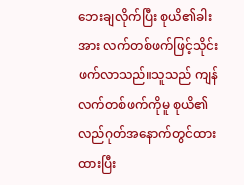ဘေးချလိုက်ပြီး စုယိ၏ခါးအား လက်တစ်ဖက်ဖြင့်သိုင်းဖက်လာသည်။သူသည် ကျန်လက်တစ်ဖက်ကိုမူ စုယိ၏လည်ဂုတ်အနောက်တွင်ထားထားပြီး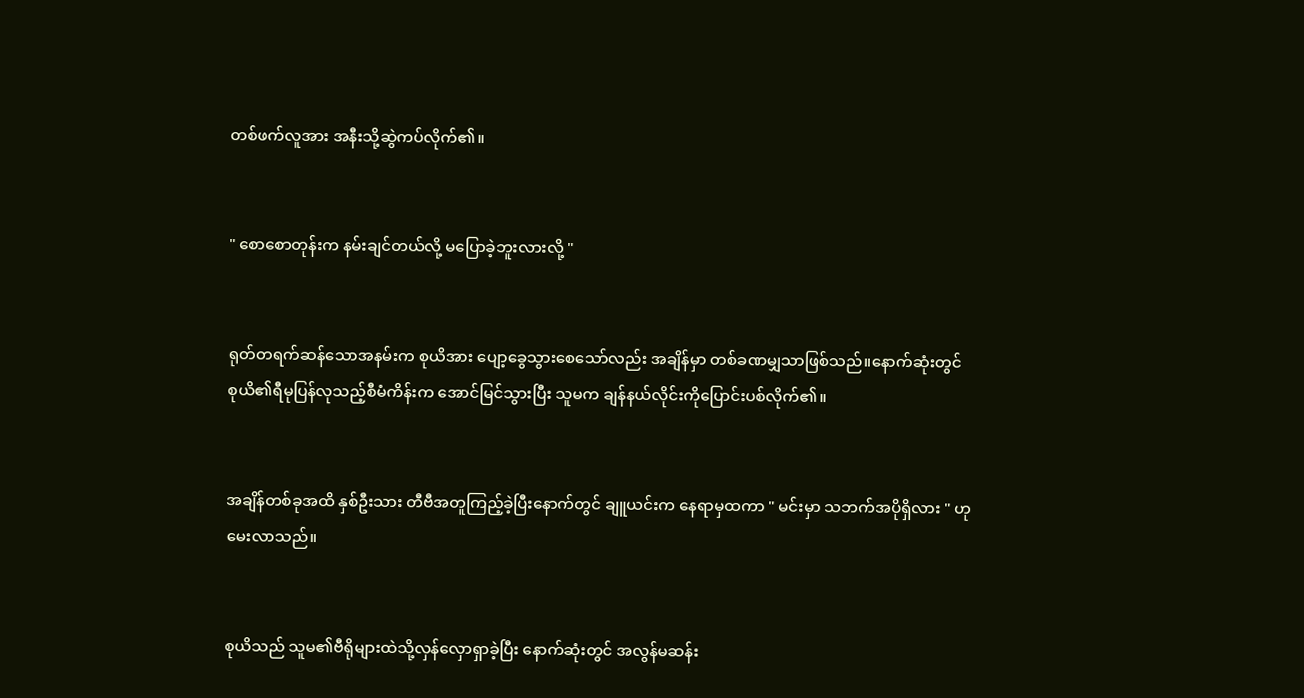တစ်ဖက်လူအား အနီးသို့ဆွဲကပ်လိုက်၏။


" စောစောတုန်းက နမ်းချင်တယ်လို့ မပြောခဲ့ဘူးလားလို့ "


ရုတ်တရက်ဆန်သောအနမ်းက စုယိအား ပျော့ခွေသွားစေသော်လည်း အချိန်မှာ တစ်ခဏမျှသာဖြစ်သည်။နောက်ဆုံးတွင် စုယိ၏ရီမုပြန်လုသည့်စီမံကိန်းက အောင်မြင်သွားပြီး သူမက ချန်နယ်လိုင်းကိုပြောင်းပစ်လိုက်၏။


အချိန်တစ်ခုအထိ နှစ်ဦးသား တီဗီအတူကြည့်ခဲ့ပြီးနောက်တွင် ချူယင်းက နေရာမှထကာ " မင်းမှာ သဘက်အပိုရှိလား " ဟုမေးလာသည်။


စုယိသည် သူမ၏ဗီရိုများထဲသို့လှန်လှောရှာခဲ့ပြီး နောက်ဆုံးတွင် အလွန်မဆန်း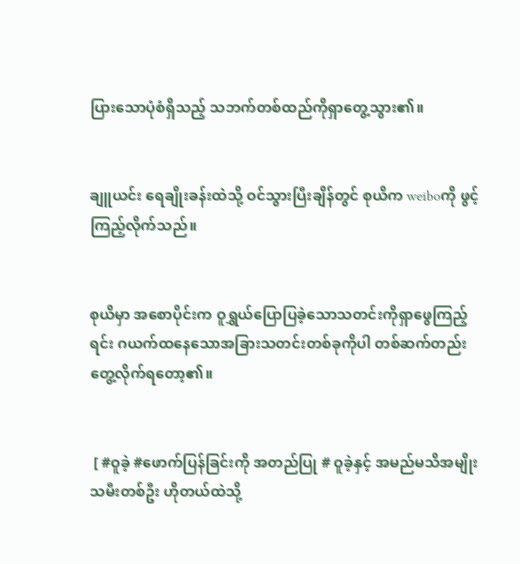ပြားသောပုံစံရှိသည့် သဘက်တစ်ထည်ကိုရှာတွေ့သွား၏။


ချူယင်း ရေချိုးခန်းထဲသို့ ဝင်သွားပြီးချိန်တွင် စုယိက weiboကို ဖွင့်ကြည့်လိုက်သည်။


စုယိမှာ အစောပိုင်းက ဝူရွှယ်ပြောပြခဲ့သောသတင်းကိုရှာဖွေကြည့်ရင်း ဂယက်ထနေသောအခြားသတင်းတစ်ခုကိုပါ တစ်ဆက်တည်းတွေ့လိုက်ရတော့၏။


 [ #ဝူခဲ့ #ဖောက်ပြန်ခြင်းကို အတည်ပြု # ဝူခဲ့နှင့် အမည်မသိအမျိုးသမီးတစ်ဦး ဟိုတယ်ထဲသို့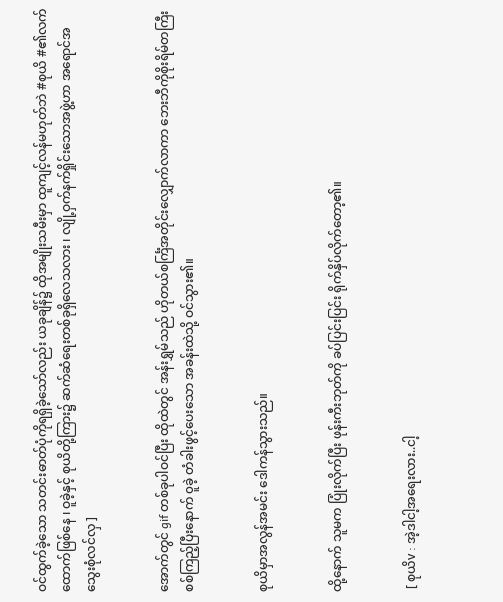ဝင်ထွက်ခဲ့သော သတင်းဓာတ်ပုံကိုရရှိခဲ့သော်လည်း ယခုချိန်၌ ထိုအမျိုးသမီးမှာ ထူကျင့်လန်မဟုတ်ဘဲ #စုယိ #၏လက်ထောက်ဖြစ်နေ ၊ ဝူခဲ့နှင့် စုယိတို့ကြား၌ ဆက်ဆံရေးတစ်ခုရှိလေသလား ၊ လျို့ဝှက်နက်ရှိုင်းသောအဖွဲ့ဟာ အရောင်အသွေးစုံလင်လှ ]


အောက်တွင် gif တစ်ခုပါဝင်ပြီး ထိုထဲတွင် အန်းရွှမ်သည် ဟိုတယ်စင်္ကြံအတိုင်းလျှောက်လာကာ ဘေးဘီကိုစိုးရိမ်တကြီးစစ်ကြည့်ပြီးနောက် ၀ူခဲ့ တံခါးဖွင့်ပေးသော အခန်းထဲသို့ ဝင်သွား၏။


စုယိမှာအလွန်အမင်း ဒေါကန်သွားသည်။


ထို့နောက် သူမက ပြုံးလိုက်ပြီး ဖုန်းကီးဘုတ်ကို ခပ်ပြင်းပြင်း ရိုက်နှိပ်လိုက်တော့၏။


 [ စုယိv : အဲ့ဒါငါ့အရေးလား..ငါ့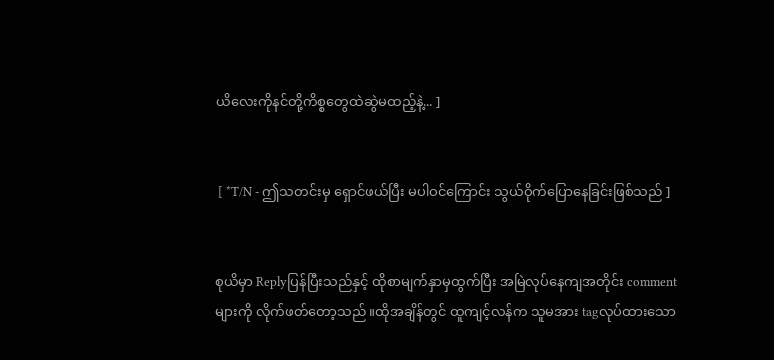ယိလေးကိုနင်တို့ကိစ္စတွေထဲဆွဲမထည့်နဲ့... ]


 [ *T/N - ဤသတင်းမှ ရှောင်ဖယ်ပြီး မပါဝင်ကြောင်း သွယ်ဝိုက်ပြောနေခြင်းဖြစ်သည် ]


စုယိမှာ Replyပြန်ပြီးသည်နှင့် ထိုစာမျက်နှာမှထွက်ပြီး အမြဲလုပ်နေကျအတိုင်း comment များကို လိုက်ဖတ်တော့သည်။ထိုအချိန်တွင် ထူကျင့်လန်က သူမအား tagလုပ်ထားသော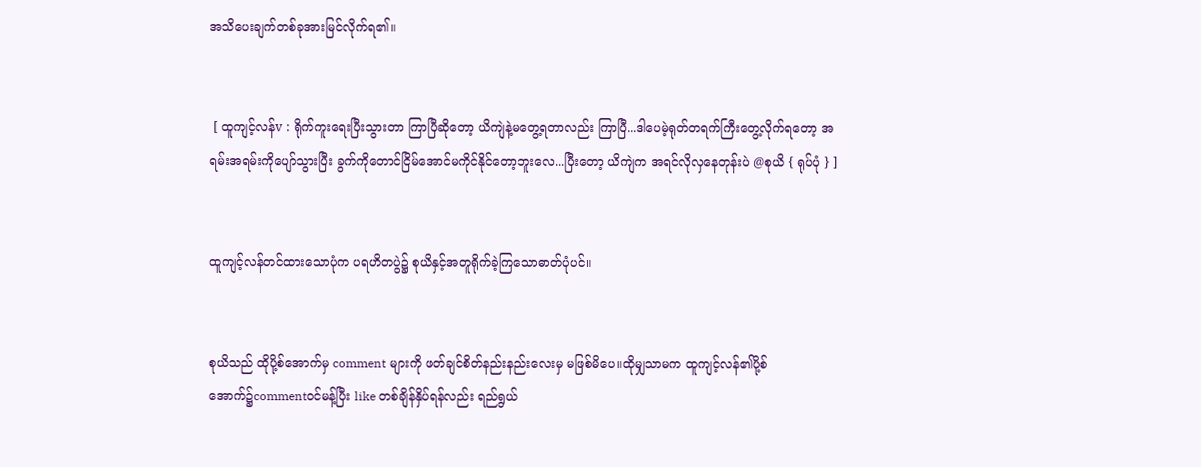အသိပေးချက်တစ်ခုအားမြင်လိုက်ရ၏။


 [ ထူကျင့်လန်v : ရိုက်ကူးရေးပြီးသွားတာ ကြာပြီဆိုတော့ ယိကျဲနဲ့မတွေ့ရတာလည်း ကြာပြီ...ဒါပေမဲ့ရုတ်တရက်ကြီးတွေ့လိုက်ရတော့ အရမ်းအရမ်းကိုပျော်သွားပြီး ခွက်ကိုတောင်ငြိမ်အောင်မကိုင်နိုင်တော့ဘူးလေ...ပြီးတော့ ယိကျဲက အရင်လိုလှနေတုန်းပဲ @စုယိ { ရုပ်ပုံ } ]


ထူကျင့်လန်တင်ထားသောပုံက ပရဟိတပွဲ၌ စုယိနှင့်အတူရိုက်ခဲ့ကြသောဓာတ်ပုံပင်။


စုယိသည် ထိုပို့စ်အောက်မှ comment များကို ဖတ်ချင်စိတ်နည်းနည်းလေးမှ မဖြစ်မိပေ။ထိုမျှသာမက ထူကျင့်လန်၏ပို့စ်အောက်၌commentဝင်မန့်ပြီး like တစ်ချိန်နှိပ်ရန်လည်း ရည်ရွယ်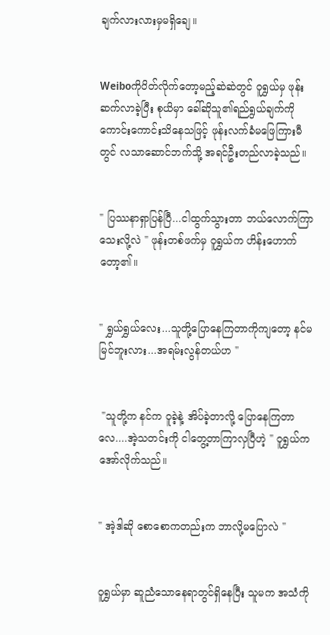ချက်လားလားမှမရှိချေ။


Weiboကိုပိတ်လိုက်တော့မည့်ဆဲဆဲတွင် ဝူရွှယ်မှ ဖုန်းဆက်လာခဲ့ပြီး စုယိမှာ ခေါ်ဆိုသူ၏ရည်ရွယ်ချက်ကို ကောင်းကောင်းသိနေသဖြင့် ဖုန်းလက်ခံမဖြေကြားမီတွင် လသာဆောင်ဘက်သို့ အရင်ဦးတည်လာခဲ့သည်။


" ပြဿနာရှာပြန်ပြီ...ငါထွက်သွားတာ ဘယ်လောက်ကြာသေးလို့လဲ " ဖုန်းတစ်ဖက်မှ ဝူရွှယ်က ဟိန်းဟောက်တော့၏။


" ရွှယ်ရွှယ်လေး...သူတို့ပြောနေကြတာကိုကျတော့ နင်မမြင်ဘူးလား...အရမ်းလွန်တယ်ဟ "


 "သူတို့က နင်က ဝူခဲ့နဲ့ အိပ်ခဲ့တာလို့ ပြောနေကြတာလေ....အဲ့သတင်းကို ငါတွေ့တာကြာလှပြီဟဲ့ " ဝူရွှယ်က အော်လိုက်သည်။


" အဲ့ဒါဆို စောစောကတည်းက ဘာလို့မပြောလဲ "


ဝူရွှယ်မှာ ဆူညံသောနေရာတွင်ရှိနေပြီး သူမက အသံကို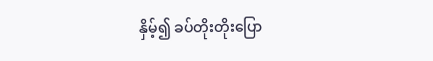နှိမ့်၍ ခပ်တိုးတိုးပြော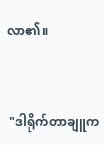လာ၏။


 "ဒါရိုက်တာချူက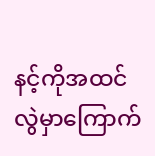နင့်ကိုအထင်လွဲမှာကြောက်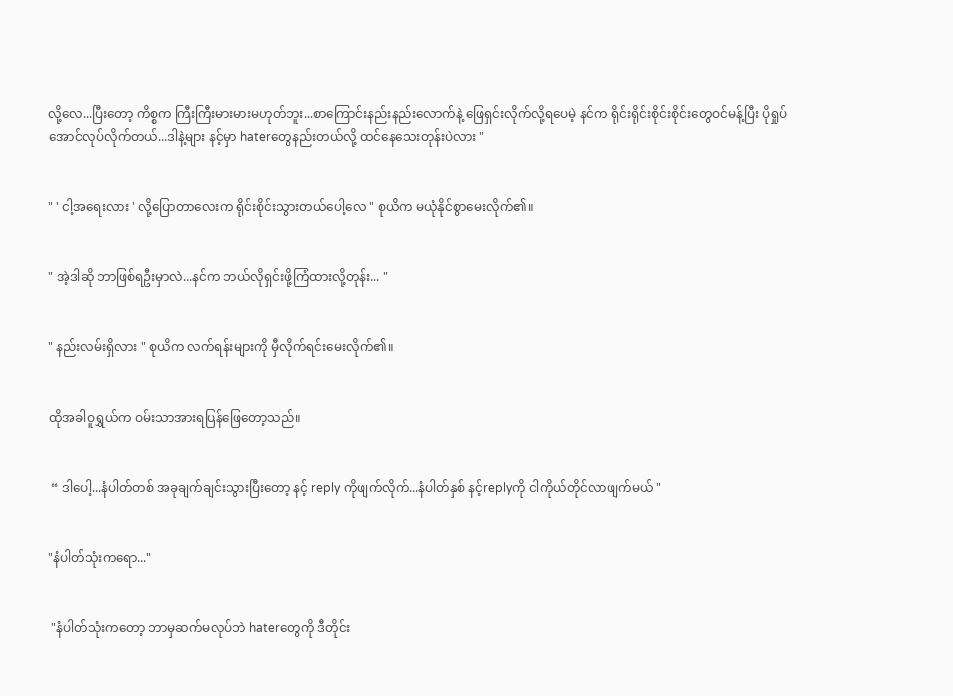လို့လေ...ပြီးတော့ ကိစ္စက ကြီးကြီးမားမားမဟုတ်ဘူး...စာကြောင်းနည်းနည်းလောက်နဲ့ ဖြေရှင်းလိုက်လို့ရပေမဲ့ နင်က ရိုင်းရိုင်းစိုင်းစိုင်းတွေဝင်မန့်ပြီး ပိုရှုပ်အောင်လုပ်လိုက်တယ်...ဒါနဲ့များ နင့်မှာ haterတွေနည်းတယ်လို့ ထင်နေသေးတုန်းပဲလား "


" ' ငါ့အရေးလား ' လို့ပြောတာလေးက ရိုင်းစိုင်းသွားတယ်ပေါ့လေ " စုယိက မယုံနိုင်စွာမေးလိုက်၏။


" အဲ့ဒါဆို ဘာဖြစ်ရဦးမှာလဲ...နင်က ဘယ်လိုရှင်းဖို့ကြံထားလို့တုန်း... "


" နည်းလမ်းရှိလား " စုယိက လက်ရန်းများကို မှီလိုက်ရင်းမေးလိုက်၏။


ထိုအခါဝူရွှယ်က ဝမ်းသာအားရပြန်ဖြေတော့သည်။


 “ ဒါပေါ့...နံပါတ်တစ် အခုချက်ချင်းသွားပြီးတော့ နင့် reply ကိုဖျက်လိုက်...နံပါတ်နှစ် နင့်replyကို ငါကိုယ်တိုင်လာဖျက်မယ် "


"နံပါတ်သုံးကရော..."


 "နံပါတ်သုံးကတော့ ဘာမှဆက်မလုပ်ဘဲ haterတွေကို ဒီတိုင်း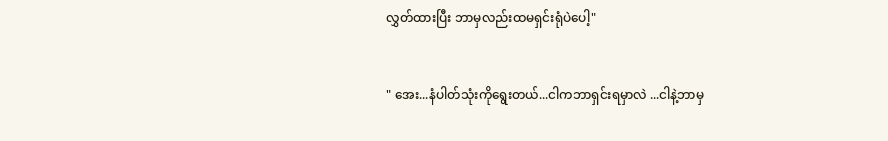လွှတ်ထားပြီး ဘာမှလည်းထမရှင်းရုံပဲပေါ့"


" အေး...နံပါတ်သုံးကိုရွေးတယ်...ငါကဘာရှင်းရမှာလဲ ...ငါနဲ့ဘာမှ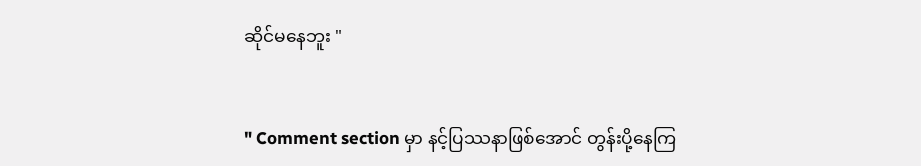ဆိုင်မနေဘူး "


" Comment section မှာ နင့်ပြဿနာဖြစ်အောင် တွန်းပို့နေကြ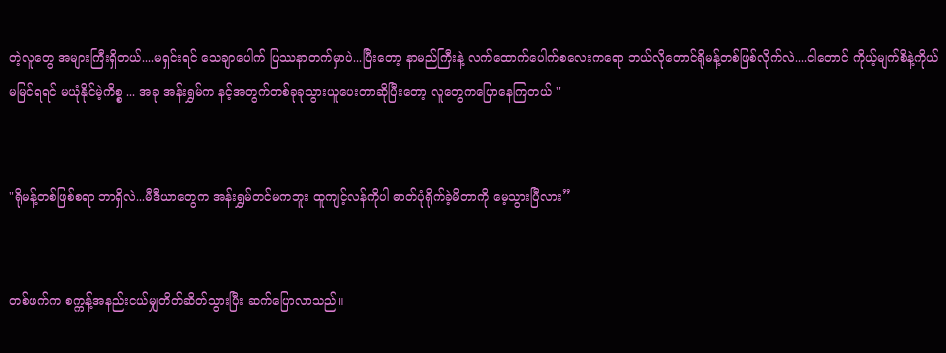တဲ့လူတွေ အများကြီးရှိတယ်....မရှင်းရင် သေချာပေါက် ပြဿနာတက်မှာပဲ...ပြီးတော့ နာမည်ကြီးနဲ့ လက်ထောက်ပေါက်စလေးကရော ဘယ်လိုတောင်ရိုမန့်တစ်ဖြစ်လိုက်လဲ....ငါတောင် ကိုယ့်မျက်စိနဲ့ကိုယ်မမြင်ရရင် မယုံနိုင်မဲ့ကိစ္စ ... အခု အန်းရွှမ်က နင့်အတွက်တစ်ခုခုသွားယူပေးတာဆိုပြီးတော့ လူတွေကပြောနေကြတယ် "


"ရိုမန့်တစ်ဖြစ်စရာ ဘာရှိလဲ...မီဒီယာတွေက အန်းရွှမ်တင်မကဘူး ထူကျင့်လန်ကိုပါ ဓာတ်ပုံရိုက်ခဲ့မိတာကို မေ့သွားပြီလား”


တစ်ဖက်က စက္ကန့်အနည်းငယ်မျှတိတ်ဆိတ်သွားပြီး ဆက်ပြောလာသည်။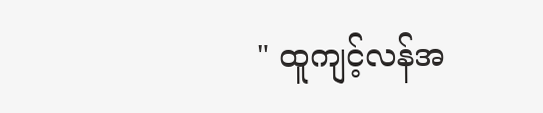" ထူကျင့်လန်အ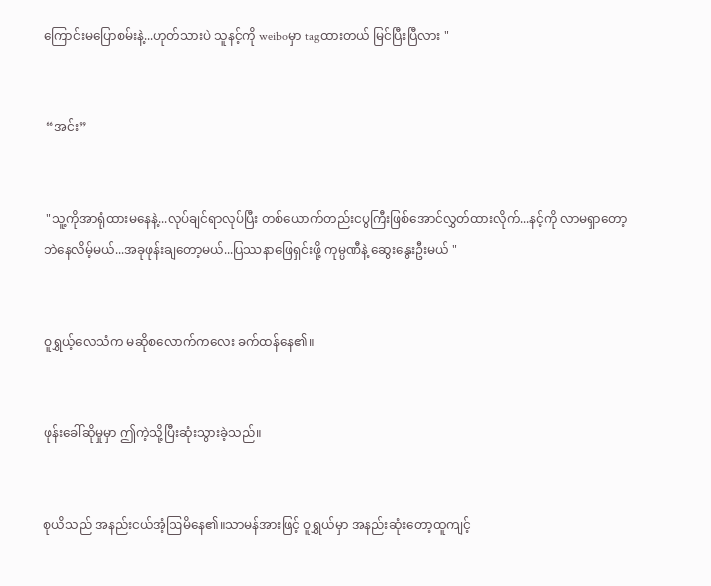ကြောင်းမပြောစမ်းနဲ့...ဟုတ်သားပဲ သူနင့်ကို weiboမှာ tagထားတယ် မြင်ပြီးပြီလား "


 “အင်း”


 "သူ့ကိုအာရုံထားမနေနဲ့...လုပ်ချင်ရာလုပ်ပြီး တစ်ယောက်တည်းငပွကြီးဖြစ်အောင်လွှတ်ထားလိုက်...နင့်ကို လာမရှာတော့ဘဲနေလိမ့်မယ်...အခုဖုန်းချတော့မယ်...ပြဿနာဖြေရှင်းဖို့ ကုမ္ပဏီနဲ့ ဆွေးနွေးဦးမယ် "


ဝူရွှယ့်လေသံက မဆိုစလောက်ကလေး ခက်ထန်နေ၏။


ဖုန်းခေါ်ဆိုမှုမှာ ဤကဲ့သို့ပြီးဆုံးသွားခဲ့သည်။


စုယိသည် အနည်းငယ်အံ့ဩမိနေ၏။သာမန်အားဖြင့် ဝူရွှယ်မှာ အနည်းဆုံးတော့ထူကျင့်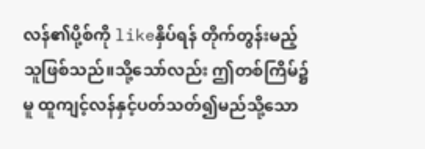လန်၏ပို့စ်ကို likeနှိပ်ရန် တိုက်တွန်းမည့်သူဖြစ်သည်။သို့သော်လည်း ဤတစ်ကြိမ်၌မူ ထူကျင့်လန်နှင့်ပတ်သတ်၍မည်သို့သော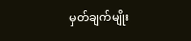မှတ်ချက်မျိုး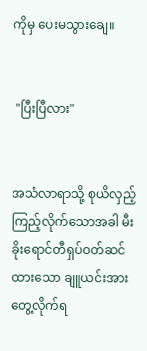ကိုမှ ပေးမသွားချေ။


 "ပြီးပြီလား"


အသံလာရာသို့ စုယိလှည့်ကြည့်လိုက်သောအခါ မီးခိုးရောင်တီရှပ်ဝတ်ဆင်ထားသော ချူယင်းအားတွေ့လိုက်ရ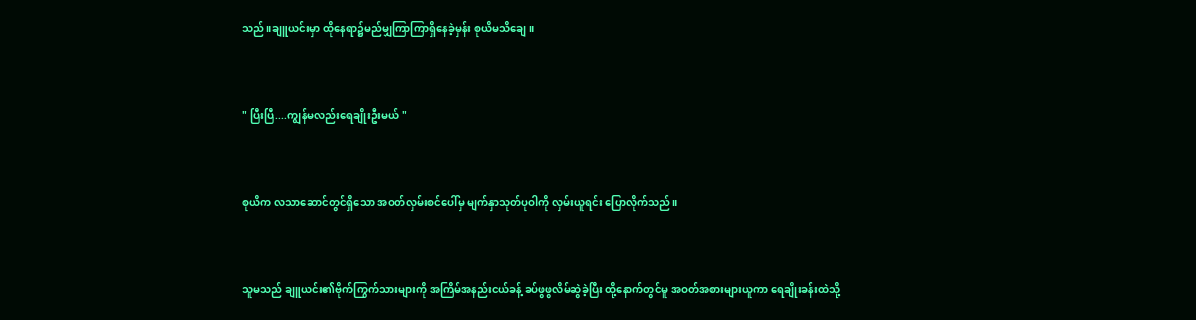သည်။ချူယင်းမှာ ထိုနေရာ၌မည်မျှကြာကြာရှိနေခဲ့မှန်း စုယိမသိချေ။


" ပြီးပြီ....ကျွန်မလည်းရေချိုးဦးမယ် "


စုယိက လသာဆောင်တွင်ရှိသော အဝတ်လှမ်းစင်ပေါ်မှ မျက်နှာသုတ်ပုဝါကို လှမ်းယူရင်း ပြောလိုက်သည်။


သူမသည် ချူယင်း၏ဗိုက်ကြွက်သားများကို အကြိမ်အနည်းငယ်ခန့် ခပ်ဖွဖွလိမ်ဆွဲခဲ့ပြီး ထို့နောက်တွင်မူ အဝတ်အစားများယူကာ ရေချိုးခန်းထဲသို့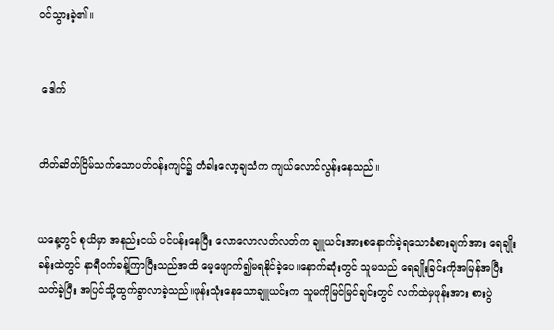ဝင်သွားခဲ့၏။


 ဒေါက်


တိတ်ဆိတ်ငြိမ်သက်သောပတ်ဝန်းကျင်၌ တံခါးလော့ချသံက ကျယ်လောင်လွန်းနေသည်။


ယနေ့တွင် စုယိမှာ အနည်းငယ် ပင်ပန်းနေပြီး လောလောလတ်လတ်က ချူယင်းအားစနောက်ခဲ့ရသောခံစားချက်အား ရေချိုးခန်းထဲတွင် နာရီဝက်ခန့်ကြာပြီးသည်အထိ မေ့ဖျောက်၍မရနိုင်ခဲ့ပေ။နောက်ဆုံးတွင် သူမသည် ရေချိုးခြင်းကိုအမြန်အပြီးသတ်ခဲ့ပြီး အပြင်သို့ထွက်ခွာလာခဲ့သည်။ဖုန်းသုံးနေသောချူယင်းက သူမကိုမြင်မြင်ချင်းတွင် လက်ထဲမှဖုန်းအား စားပွဲ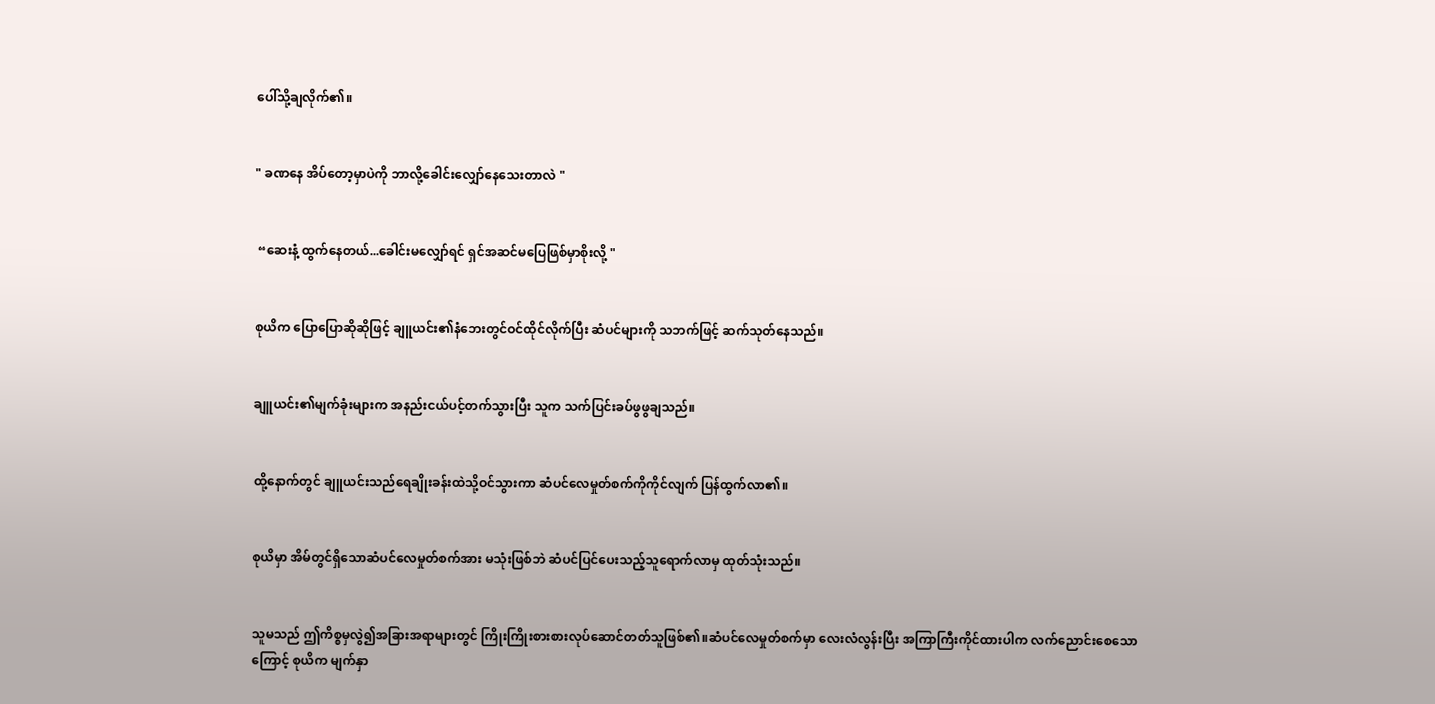ပေါ်သို့ချလိုက်၏။


" ခဏနေ အိပ်တော့မှာပဲကို ဘာလို့ခေါင်းလျှော်နေသေးတာလဲ "


 “ဆေးနံ့ ထွက်နေတယ်...ခေါင်းမလျှော်ရင် ရှင်အဆင်မပြေဖြစ်မှာစိုးလို့ "


စုယိက ပြောပြောဆိုဆိုဖြင့် ချူယင်း၏နံဘေးတွင်ဝင်ထိုင်လိုက်ပြီး ဆံပင်များကို သဘက်ဖြင့် ဆက်သုတ်နေသည်။


ချူယင်း၏မျက်ခုံးများက အနည်းငယ်ပင့်တက်သွားပြီး သူက သက်ပြင်းခပ်ဖွဖွချသည်။


ထို့နောက်တွင် ချူယင်းသည်ရေချိုးခန်းထဲသို့ဝင်သွားကာ ဆံပင်လေမှုတ်စက်ကိုကိုင်လျက် ပြန်ထွက်လာ၏။


စုယိမှာ အိမ်တွင်ရှိသောဆံပင်လေမှုတ်စက်အား မသုံးဖြစ်ဘဲ ဆံပင်ပြင်ပေးသည့်သူရောက်လာမှ ထုတ်သုံးသည်။


သူမသည် ဤကိစ္စမှလွဲ၍အခြားအရာများတွင် ကြိုးကြိုးစားစားလုပ်ဆောင်တတ်သူဖြစ်၏။‌ဆံပင်လေမှုတ်စက်မှာ လေးလံလွန်းပြီး အကြာကြီးကိုင်ထားပါက လက်ညောင်းစေသောကြောင့် စုယိက မျက်နှာ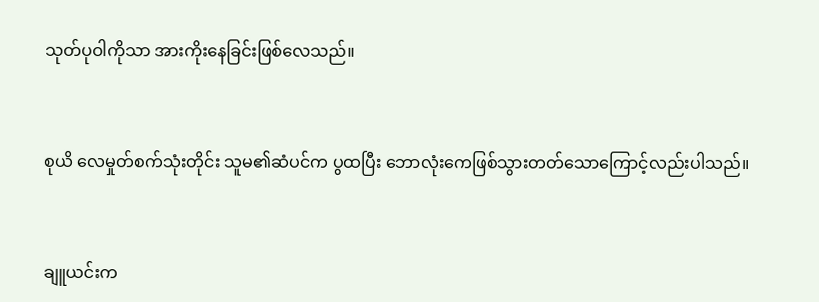သုတ်ပုဝါကိုသာ အားကိုးနေခြင်းဖြစ်လေသည်။


စုယိ လေမှုတ်စက်သုံးတိုင်း သူမ၏ဆံပင်က ပွထပြီး ဘောလုံးကေဖြစ်သွားတတ်သောကြောင့်လည်းပါသည်။


ချူယင်းက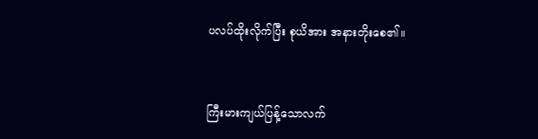ပလပ်ထိုးလိုက်ပြီး စုယိအား အနားတိုးစေ၏။


ကြီးမားကျယ်ပြန့်သောလက်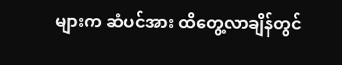များက ဆံပင်အား ထိတွေ့လာချိန်တွင်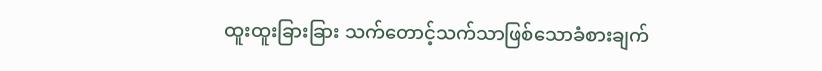ထူးထူးခြားခြား သက်တောင့်သက်သာဖြစ်သောခံစားချက်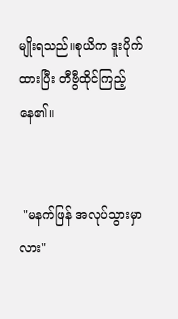မျိုးရသည်။စုယိက ဒူးပိုက်ထားပြီး တီဗွီထိုင်ကြည့်နေ၏။


 "မနက်ဖြန် အလုပ်သွားမှာလား"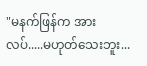"မနက်ဖြန်က အားလပ်.....မဟုတ်သေးဘူး...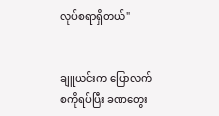လုပ်စရာရှိတယ်"


ချူယင်းက ပြောလက်စကိုရပ်ပြီး ခဏတွေး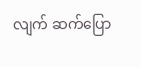လျက် ဆက်ပြော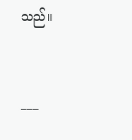သည်။


___